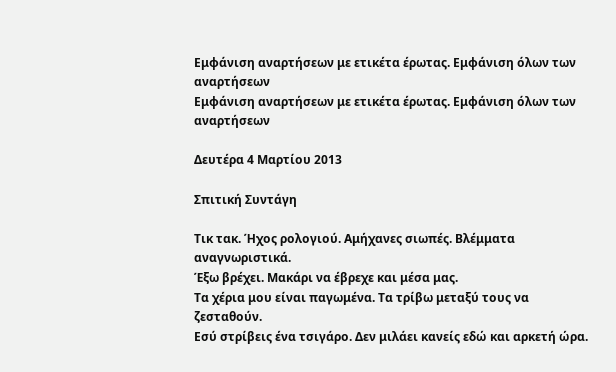Εμφάνιση αναρτήσεων με ετικέτα έρωτας. Εμφάνιση όλων των αναρτήσεων
Εμφάνιση αναρτήσεων με ετικέτα έρωτας. Εμφάνιση όλων των αναρτήσεων

Δευτέρα 4 Μαρτίου 2013

Σπιτική Συντάγη

Τικ τακ. Ήχος ρολογιού. Αμήχανες σιωπές. Βλέμματα αναγνωριστικά.
Έξω βρέχει. Μακάρι να έβρεχε και μέσα μας.
Τα χέρια μου είναι παγωμένα. Τα τρίβω μεταξύ τους να ζεσταθούν.
Εσύ στρίβεις ένα τσιγάρο. Δεν μιλάει κανείς εδώ και αρκετή ώρα.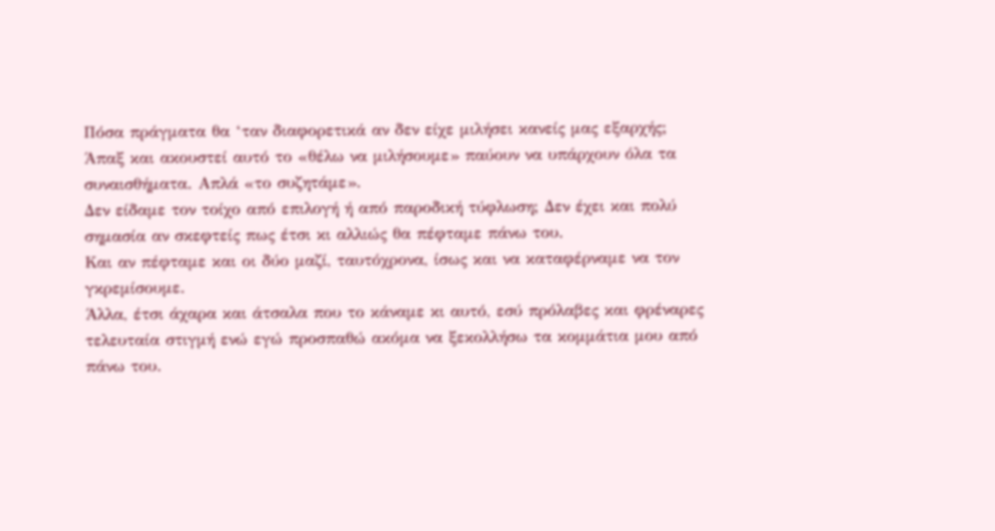Πόσα πράγματα θα ‘ταν διαφορετικά αν δεν είχε μιλήσει κανείς μας εξαρχής;
Άπαξ και ακουστεί αυτό το «θέλω να μιλήσουμε» παύουν να υπάρχουν όλα τα συναισθήματα. Απλά «το συζητάμε».
Δεν είδαμε τον τοίχο από επιλογή ή από παροδική τύφλωση; Δεν έχει και πολύ σημασία αν σκεφτείς πως έτσι κι αλλιώς θα πέφταμε πάνω του.
Και αν πέφταμε και οι δύο μαζί, ταυτόχρονα, ίσως και να καταφέρναμε να τον γκρεμίσουμε.
Άλλα, έτσι άχαρα και άτσαλα που το κάναμε κι αυτό, εσύ πρόλαβες και φρέναρες τελευταία στιγμή ενώ εγώ προσπαθώ ακόμα να ξεκολλήσω τα κομμάτια μου από πάνω του.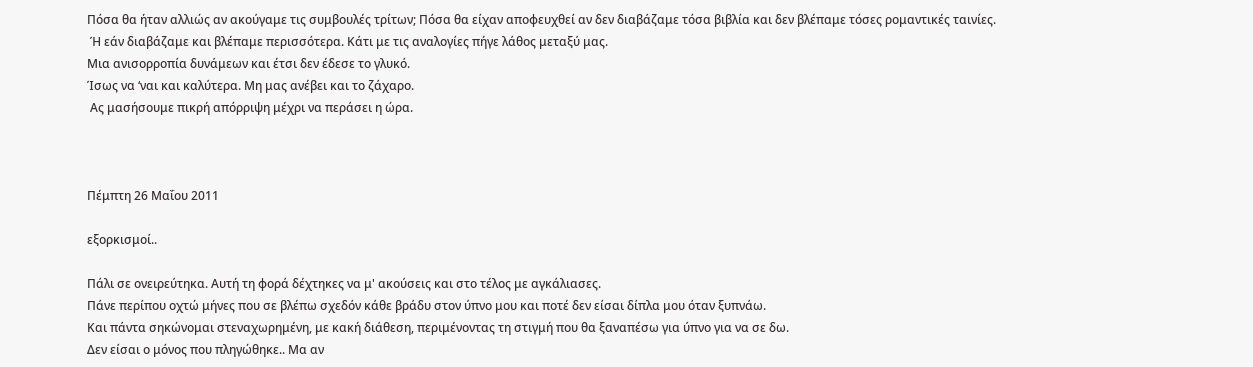Πόσα θα ήταν αλλιώς αν ακούγαμε τις συμβουλές τρίτων; Πόσα θα είχαν αποφευχθεί αν δεν διαβάζαμε τόσα βιβλία και δεν βλέπαμε τόσες ρομαντικές ταινίες.
 Ή εάν διαβάζαμε και βλέπαμε περισσότερα. Κάτι με τις αναλογίες πήγε λάθος μεταξύ μας.
Μια ανισορροπία δυνάμεων και έτσι δεν έδεσε το γλυκό.
Ίσως να ‘ναι και καλύτερα. Μη μας ανέβει και το ζάχαρο.
 Ας μασήσουμε πικρή απόρριψη μέχρι να περάσει η ώρα.



Πέμπτη 26 Μαΐου 2011

εξορκισμοί..

Πάλι σε ονειρεύτηκα. Αυτή τη φορά δέχτηκες να μ' ακούσεις και στο τέλος με αγκάλιασες.
Πάνε περίπου οχτώ μήνες που σε βλέπω σχεδόν κάθε βράδυ στον ύπνο μου και ποτέ δεν είσαι δίπλα μου όταν ξυπνάω.
Και πάντα σηκώνομαι στεναχωρημένη, με κακή διάθεση, περιμένοντας τη στιγμή που θα ξαναπέσω για ύπνο για να σε δω.
Δεν είσαι ο μόνος που πληγώθηκε.. Μα αν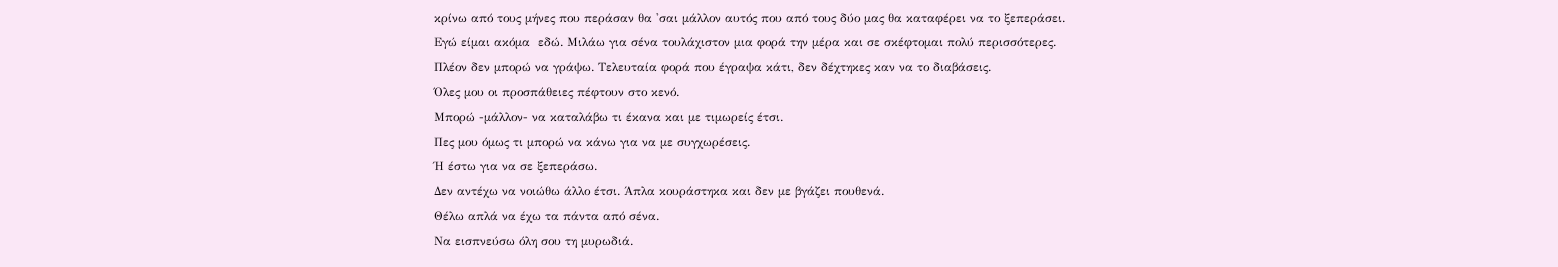κρίνω από τους μήνες που περάσαν θα 'σαι μάλλον αυτός που από τους δύο μας θα καταφέρει να το ξεπεράσει.
Εγώ είμαι ακόμα  εδώ. Μιλάω για σένα τουλάχιστον μια φορά την μέρα και σε σκέφτομαι πολύ περισσότερες.
Πλέον δεν μπορώ να γράψω. Τελευταία φορά που έγραψα κάτι, δεν δέχτηκες καν να το διαβάσεις.
Όλες μου οι προσπάθειες πέφτουν στο κενό.
Μπορώ -μάλλον- να καταλάβω τι έκανα και με τιμωρείς έτσι.
Πες μου όμως τι μπορώ να κάνω για να με συγχωρέσεις.
Ή έστω για να σε ξεπεράσω.
Δεν αντέχω να νοιώθω άλλο έτσι. Άπλα κουράστηκα και δεν με βγάζει πουθενά.
Θέλω απλά να έχω τα πάντα από σένα.
Να εισπνεύσω όλη σου τη μυρωδιά.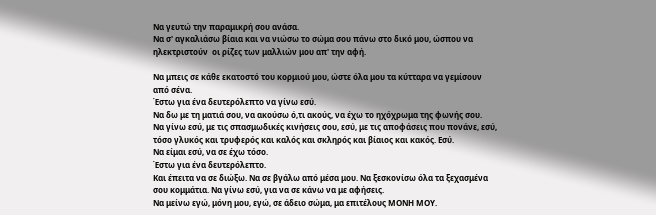Να γευτώ την παραμικρή σου ανάσα.
Να σ' αγκαλιάσω βίαια και να νιώσω το σώμα σου πάνω στο δικό μου, ώσπου να ηλεκτριστούν  οι ρίζες των μαλλιών μου απ' την αφή.

Να μπεις σε κάθε εκατοστό του κορμιού μου, ώστε όλα μου τα κύτταρα να γεμίσουν από σένα.
Έστω για ένα δευτερόλεπτο να γίνω εσύ.
Να δω με τη ματιά σου, να ακούσω ό,τι ακούς, να έχω το ηχόχρωμα της φωνής σου.
Να γίνω εσύ, με τις σπασμωδικές κινήσεις σου, εσύ, με τις αποφάσεις που πονάνε, εσύ, τόσο γλυκός και τρυφερός και καλός και σκληρός και βίαιος και κακός. Εσύ.
Να είμαι εσύ, να σε έχω τόσο.
Έστω για ένα δευτερόλεπτο.
Και έπειτα να σε διώξω. Να σε βγάλω από μέσα μου. Να ξεσκονίσω όλα τα ξεχασμένα σου κομμάτια. Να γίνω εσύ, για να σε κάνω να με αφήσεις.
Να μείνω εγώ, μόνη μου, εγώ, σε άδειο σώμα, μα επιτέλους ΜΟΝΗ ΜΟΥ.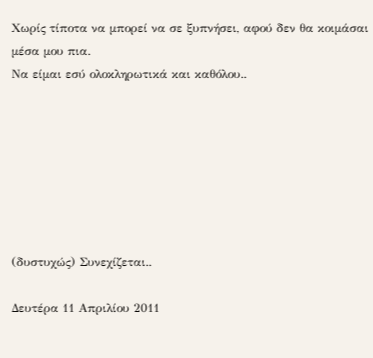Χωρίς τίποτα να μπορεί να σε ξυπνήσει, αφού δεν θα κοιμάσαι μέσα μου πια.
Να είμαι εσύ ολοκληρωτικά και καθόλου..







(δυστυχώς) Συνεχίζεται..

Δευτέρα 11 Απριλίου 2011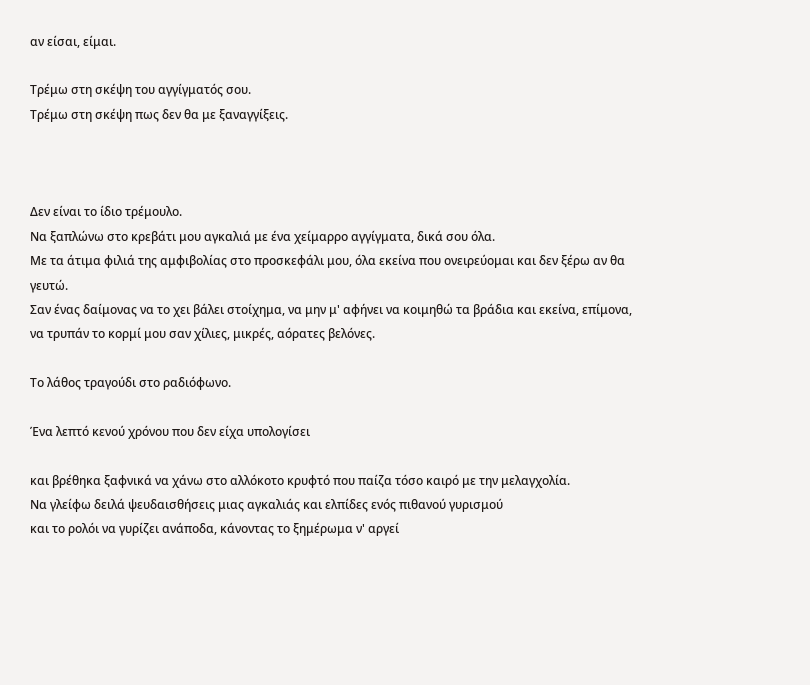αν είσαι, είμαι.

Τρέμω στη σκέψη του αγγίγματός σου.
Τρέμω στη σκέψη πως δεν θα με ξαναγγίξεις.



Δεν είναι το ίδιο τρέμουλο.
Να ξαπλώνω στο κρεβάτι μου αγκαλιά με ένα χείμαρρο αγγίγματα, δικά σου όλα.
Με τα άτιμα φιλιά της αμφιβολίας στο προσκεφάλι μου, όλα εκείνα που ονειρεύομαι και δεν ξέρω αν θα γευτώ.
Σαν ένας δαίμονας να το χει βάλει στοίχημα, να μην μ' αφήνει να κοιμηθώ τα βράδια και εκείνα, επίμονα, να τρυπάν το κορμί μου σαν χίλιες, μικρές, αόρατες βελόνες.

Το λάθος τραγούδι στο ραδιόφωνο.

Ένα λεπτό κενού χρόνου που δεν είχα υπολογίσει

και βρέθηκα ξαφνικά να χάνω στο αλλόκοτο κρυφτό που παίζα τόσο καιρό με την μελαγχολία.
Να γλείφω δειλά ψευδαισθήσεις μιας αγκαλιάς και ελπίδες ενός πιθανού γυρισμού
και το ρολόι να γυρίζει ανάποδα, κάνοντας το ξημέρωμα ν' αργεί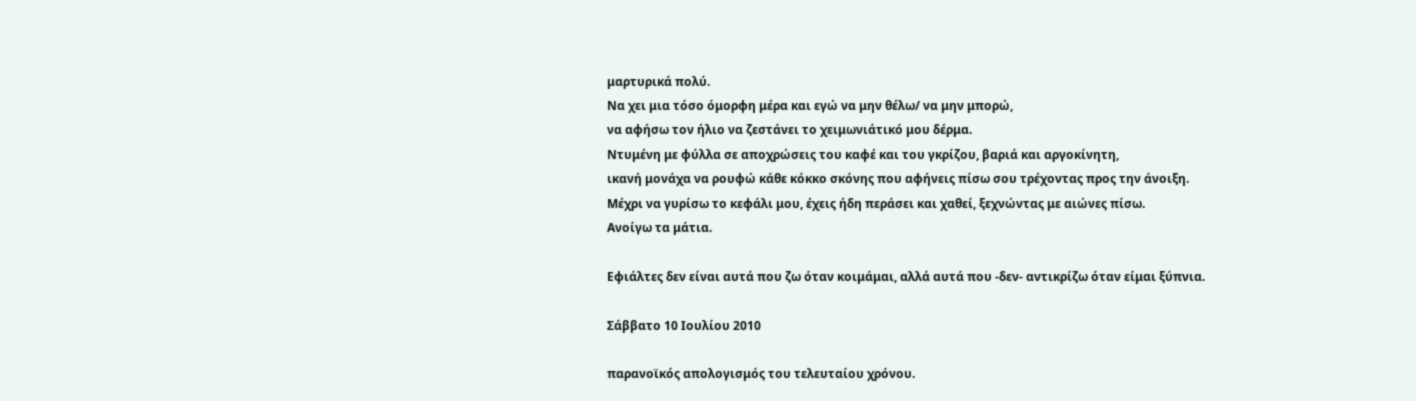μαρτυρικά πολύ.
Να χει μια τόσο όμορφη μέρα και εγώ να μην θέλω/ να μην μπορώ,
να αφήσω τον ήλιο να ζεστάνει το χειμωνιάτικό μου δέρμα.
Ντυμένη με φύλλα σε αποχρώσεις του καφέ και του γκρίζου, βαριά και αργοκίνητη,
ικανή μονάχα να ρουφώ κάθε κόκκο σκόνης που αφήνεις πίσω σου τρέχοντας προς την άνοιξη.
Μέχρι να γυρίσω το κεφάλι μου, έχεις ήδη περάσει και χαθεί, ξεχνώντας με αιώνες πίσω.
Ανοίγω τα μάτια.

Εφιάλτες δεν είναι αυτά που ζω όταν κοιμάμαι, αλλά αυτά που -δεν- αντικρίζω όταν είμαι ξύπνια.

Σάββατο 10 Ιουλίου 2010

παρανοϊκός απολογισμός του τελευταίου χρόνου.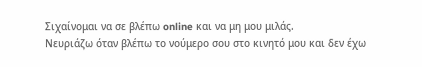Σιχαίνομαι να σε βλέπω online και να μη μου μιλάς.
Νευριάζω όταν βλέπω το νούμερο σου στο κινητό μου και δεν έχω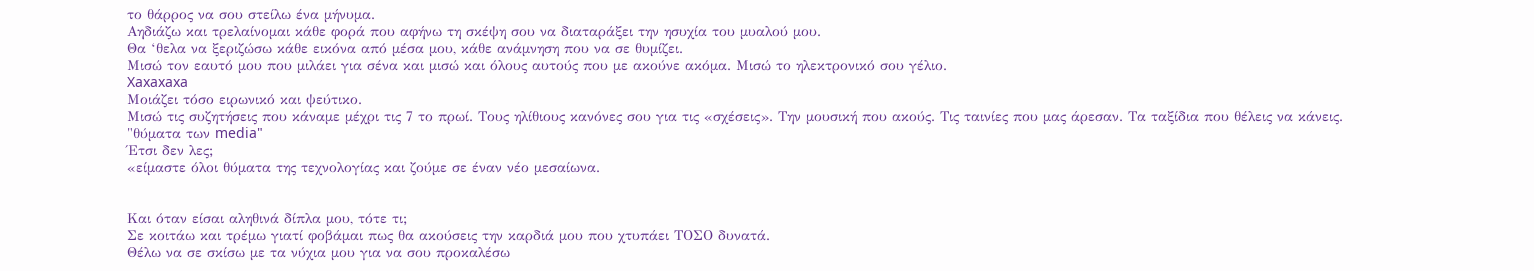το θάρρος να σου στείλω ένα μήνυμα.
Αηδιάζω και τρελαίνομαι κάθε φορά που αφήνω τη σκέψη σου να διαταράξει την ησυχία του μυαλού μου.
Θα ‘θελα να ξεριζώσω κάθε εικόνα από μέσα μου, κάθε ανάμνηση που να σε θυμίζει.
Μισώ τον εαυτό μου που μιλάει για σένα και μισώ και όλους αυτούς που με ακούνε ακόμα. Μισώ το ηλεκτρονικό σου γέλιο.
Xaxaxaxa
Μοιάζει τόσο ειρωνικό και ψεύτικο.
Μισώ τις συζητήσεις που κάναμε μέχρι τις 7 το πρωί. Τους ηλίθιους κανόνες σου για τις «σχέσεις». Την μουσική που ακούς. Τις ταινίες που μας άρεσαν. Τα ταξίδια που θέλεις να κάνεις.
"θύματα των media"
Έτσι δεν λες;
«είμαστε όλοι θύματα της τεχνολογίας και ζούμε σε έναν νέο μεσαίωνα.


Και όταν είσαι αληθινά δίπλα μου, τότε τι;
Σε κοιτάω και τρέμω γιατί φοβάμαι πως θα ακούσεις την καρδιά μου που χτυπάει ΤΟΣΟ δυνατά.
Θέλω να σε σκίσω με τα νύχια μου για να σου προκαλέσω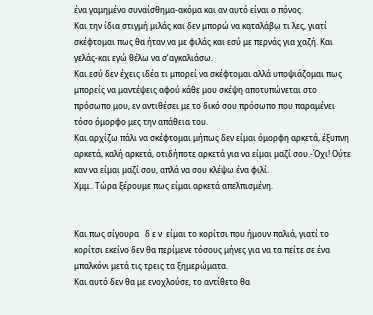ένα γαμημένο συναίσθημα-ακόμα και αν αυτό είναι ο πόνος.
Και την ίδια στιγμή μιλάς και δεν μπορώ να καταλάβω τι λες, γιατί σκέφτομαι πως θα ήταν να με φιλάς και εσύ με περνάς για χαζή. Και γελάς-και εγώ θέλω να σ’αγκαλιάσω.
Και εσύ δεν έχεις ιδέα τι μπορεί να σκέφτομαι αλλά υποψιάζομαι πως μπορείς να μαντέψεις αφού κάθε μου σκέψη αποτυπώνεται στο πρόσωπο μου, εν αντιθέσει με το δικό σου πρόσωπο που παραμένει τόσο όμορφο μες την απάθεια του.
Και αρχίζω πάλι να σκέφτομαι μήπως δεν είμαι όμορφη αρκετά, έξυπνη αρκετά, καλή αρκετά, οτιδήποτε αρκετά για να είμαι μαζί σου.-Όχι! Ούτε καν να είμαι μαζί σου, απλά να σου κλέψω ένα φιλί.
Χμμ.. Τώρα ξέρουμε πως είμαι αρκετά απελπισμένη.


Και πως σίγουρα   δ ε ν  είμαι το κορίτσι που ήμουν παλιά, γιατί το κορίτσι εκείνο δεν θα περίμενε τόσους μήνες για να τα πείτε σε ένα μπαλκόνι μετά τις τρεις τα ξημερώματα.
Και αυτό δεν θα με ενοχλούσε, το αντίθετο θα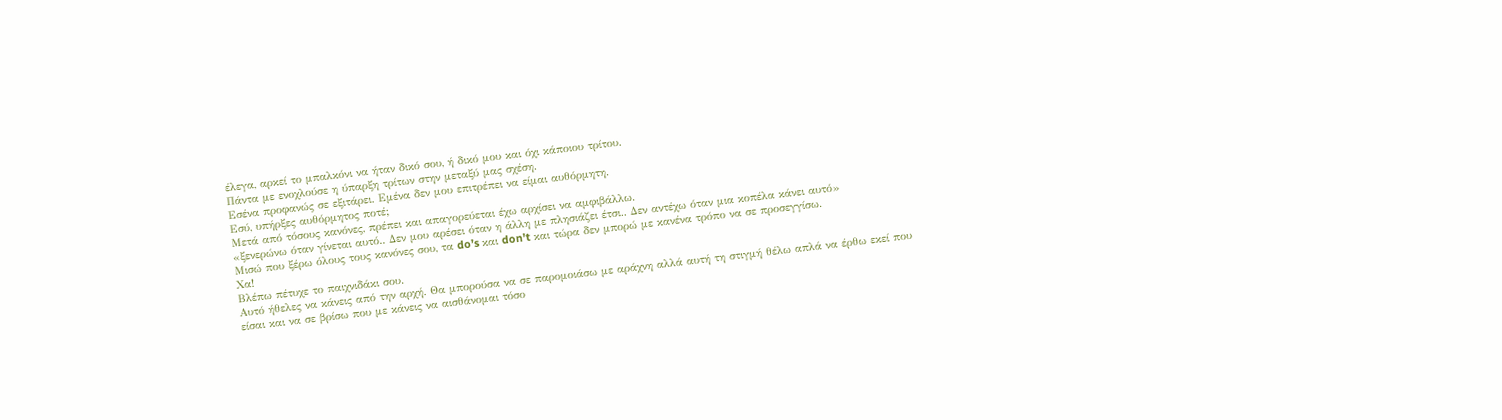έλεγα, αρκεί το μπαλκόνι να ήταν δικό σου, ή δικό μου και όχι κάποιου τρίτου.
Πάντα με ενοχλούσε η ύπαρξη τρίτων στην μεταξύ μας σχέση.
Εσένα προφανώς σε εξιτάρει. Εμένα δεν μου επιτρέπει να είμαι αυθόρμητη.
Εσύ, υπήρξες αυθόρμητος ποτέ;
Μετά από τόσους κανόνες, πρέπει και απαγορεύεται έχω αρχίσει να αμφιβάλλω.
«ξενερώνω όταν γίνεται αυτό.. Δεν μου αρέσει όταν η άλλη με πλησιάζει έτσι.. Δεν αντέχω όταν μια κοπέλα κάνει αυτό»
Μισώ που ξέρω όλους τους κανόνες σου, τα do’s και don’t και τώρα δεν μπορώ με κανένα τρόπο να σε προσεγγίσω.
Χα!
Βλέπω πέτυχε το παιχνιδάκι σου.
Αυτό ήθελες να κάνεις από την αρχή. Θα μπορούσα να σε παρομοιάσω με αράχνη αλλά αυτή τη στιγμή θέλω απλά να έρθω εκεί που είσαι και να σε βρίσω που με κάνεις να αισθάνομαι τόσο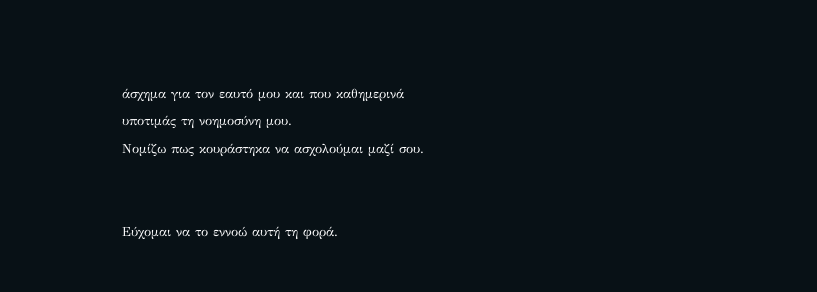άσχημα για τον εαυτό μου και που καθημερινά υποτιμάς τη νοημοσύνη μου.
Νομίζω πως κουράστηκα να ασχολούμαι μαζί σου.


Εύχομαι να το εννοώ αυτή τη φορά.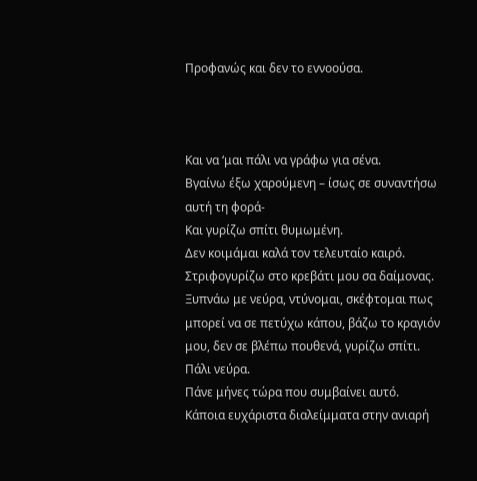Προφανώς και δεν το εννοούσα.



Και να ‘μαι πάλι να γράφω για σένα.
Βγαίνω έξω χαρούμενη – ίσως σε συναντήσω αυτή τη φορά-
Και γυρίζω σπίτι θυμωμένη.
Δεν κοιμάμαι καλά τον τελευταίο καιρό.
Στριφογυρίζω στο κρεβάτι μου σα δαίμονας.
Ξυπνάω με νεύρα, ντύνομαι, σκέφτομαι πως μπορεί να σε πετύχω κάπου, βάζω το κραγιόν μου, δεν σε βλέπω πουθενά, γυρίζω σπίτι.
Πάλι νεύρα.
Πάνε μήνες τώρα που συμβαίνει αυτό.
Κάποια ευχάριστα διαλείμματα στην ανιαρή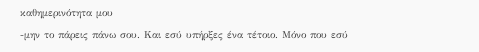καθημερινότητα μου
-μην το πάρεις πάνω σου. Και εσύ υπήρξες ένα τέτοιο. Μόνο που εσύ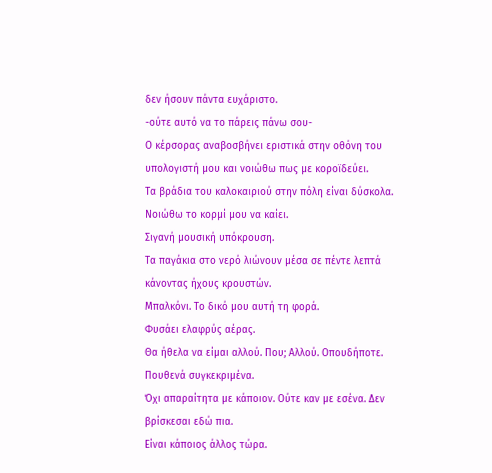δεν ήσουν πάντα ευχάριστο.
-ούτε αυτό να το πάρεις πάνω σου-
Ο κέρσορας αναβοσβήνει εριστικά στην οθόνη του υπολογιστή μου και νοιώθω πως με κοροϊδεύει.
Τα βράδια του καλοκαιριού στην πόλη είναι δύσκολα.
Νοιώθω το κορμί μου να καίει.
Σιγανή μουσική υπόκρουση.
Τα παγάκια στο νερό λιώνουν μέσα σε πέντε λεπτά κάνοντας ήχους κρουστών.
Μπαλκόνι. Το δικό μου αυτή τη φορά.
Φυσάει ελαφρύς αέρας.
Θα ήθελα να είμαι αλλού. Που; Αλλού. Οπουδήποτε. Πουθενά συγκεκριμένα.
Όχι απαραίτητα με κάποιον. Ούτε καν με εσένα. Δεν βρίσκεσαι εδώ πια.
Είναι κάποιος άλλος τώρα.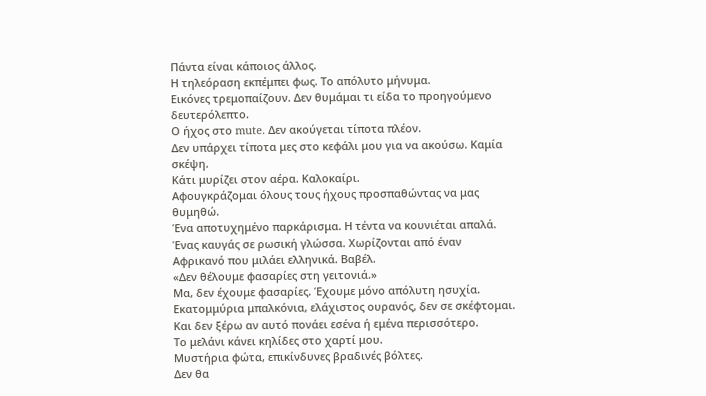Πάντα είναι κάποιος άλλος.
Η τηλεόραση εκπέμπει φως. Το απόλυτο μήνυμα.
Εικόνες τρεμοπαίζουν. Δεν θυμάμαι τι είδα το προηγούμενο δευτερόλεπτο.
Ο ήχος στο mute. Δεν ακούγεται τίποτα πλέον.
Δεν υπάρχει τίποτα μες στο κεφάλι μου για να ακούσω. Καμία σκέψη.
Κάτι μυρίζει στον αέρα. Καλοκαίρι.
Αφουγκράζομαι όλους τους ήχους προσπαθώντας να μας θυμηθώ.
Ένα αποτυχημένο παρκάρισμα. Η τέντα να κουνιέται απαλά.
Ένας καυγάς σε ρωσική γλώσσα. Χωρίζονται από έναν Αφρικανό που μιλάει ελληνικά. Βαβέλ.
«Δεν θέλουμε φασαρίες στη γειτονιά.»
Μα, δεν έχουμε φασαρίες. Έχουμε μόνο απόλυτη ησυχία.
Εκατομμύρια μπαλκόνια, ελάχιστος ουρανός, δεν σε σκέφτομαι.
Και δεν ξέρω αν αυτό πονάει εσένα ή εμένα περισσότερο.
Το μελάνι κάνει κηλίδες στο χαρτί μου.
Μυστήρια φώτα, επικίνδυνες βραδινές βόλτες.
Δεν θα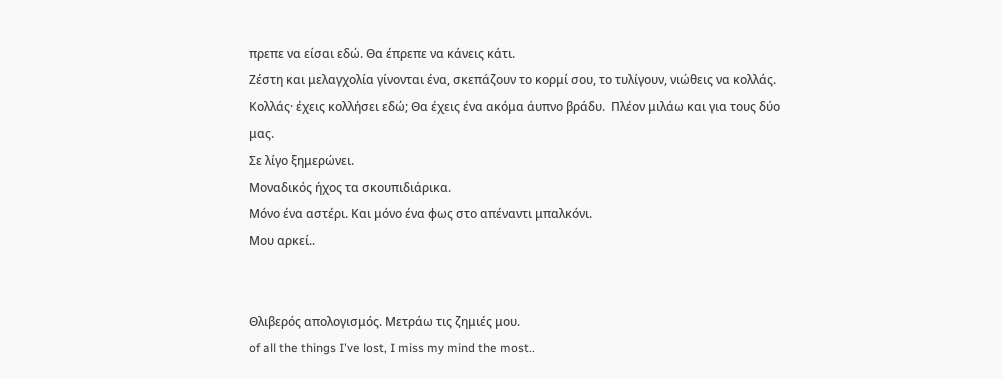πρεπε να είσαι εδώ. Θα έπρεπε να κάνεις κάτι.
Ζέστη και μελαγχολία γίνονται ένα, σκεπάζουν το κορμί σου, το τυλίγουν, νιώθεις να κολλάς.
Κολλάς· έχεις κολλήσει εδώ; Θα έχεις ένα ακόμα άυπνο βράδυ.  Πλέον μιλάω και για τους δύο μας.
Σε λίγο ξημερώνει.
Μοναδικός ήχος τα σκουπιδιάρικα.
Μόνο ένα αστέρι. Και μόνο ένα φως στο απέναντι μπαλκόνι.
Μου αρκεί..


Θλιβερός απολογισμός. Μετράω τις ζημιές μου.
of all the things I've lost, I miss my mind the most..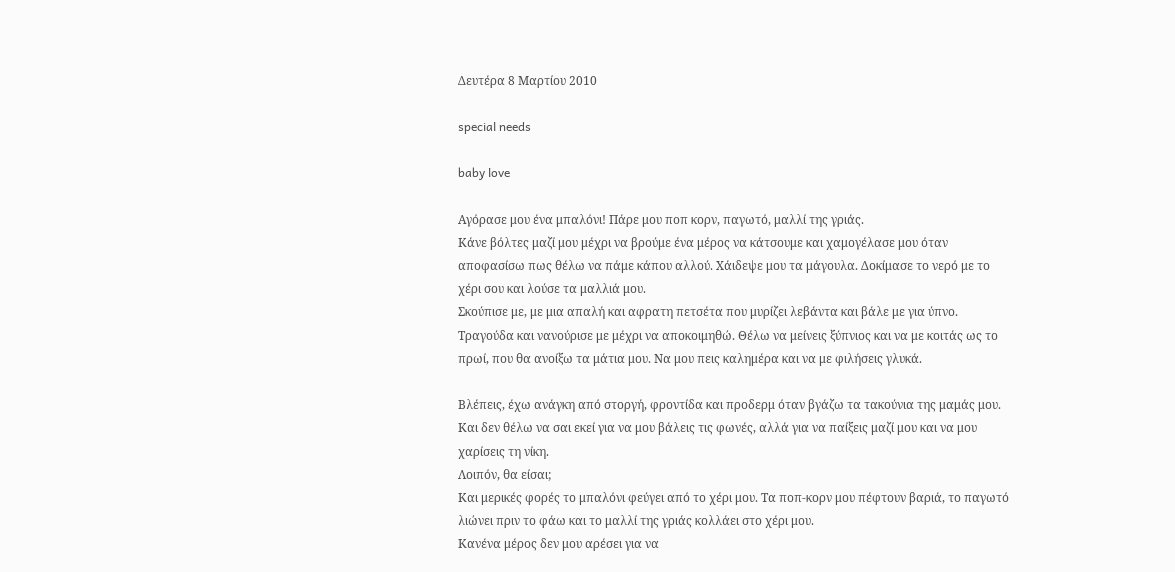Δευτέρα 8 Μαρτίου 2010

special needs

baby love

Αγόρασε μου ένα μπαλόνι! Πάρε μου ποπ κορν, παγωτό, μαλλί της γριάς.
Κάνε βόλτες μαζί μου μέχρι να βρούμε ένα μέρος να κάτσουμε και χαμογέλασε μου όταν αποφασίσω πως θέλω να πάμε κάπου αλλού. Χάιδεψε μου τα μάγουλα. Δοκίμασε το νερό με το χέρι σου και λούσε τα μαλλιά μου.
Σκούπισε με, με μια απαλή και αφρατη πετσέτα που μυρίζει λεβάντα και βάλε με για ύπνο. Τραγούδα και νανούρισε με μέχρι να αποκοιμηθώ. Θέλω να μείνεις ξύπνιος και να με κοιτάς ως το πρωί, που θα ανοίξω τα μάτια μου. Να μου πεις καλημέρα και να με φιλήσεις γλυκά.

Βλέπεις, έχω ανάγκη από στοργή, φροντίδα και προδερμ όταν βγάζω τα τακούνια της μαμάς μου.
Και δεν θέλω να σαι εκεί για να μου βάλεις τις φωνές, αλλά για να παίξεις μαζί μου και να μου χαρίσεις τη νίκη.
Λοιπόν, θα είσαι;
Και μερικές φορές το μπαλόνι φεύγει από το χέρι μου. Τα ποπ-κορν μου πέφτουν βαριά, το παγωτό λιώνει πριν το φάω και το μαλλί της γριάς κολλάει στο χέρι μου.
Κανένα μέρος δεν μου αρέσει για να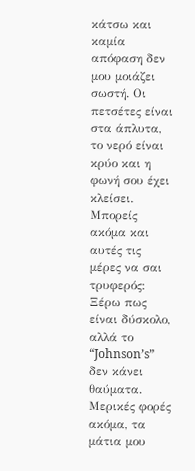κάτσω και καμία απόφαση δεν μου μοιάζει σωστή. Οι πετσέτες είναι στα άπλυτα, το νερό είναι κρύο και η φωνή σου έχει κλείσει.
Μπορείς ακόμα και αυτές τις μέρες να σαι τρυφερός:
Ξέρω πως είναι δύσκολο, αλλά το “Johnson’s” δεν κάνει θαύματα.
Μερικές φορές ακόμα, τα μάτια μου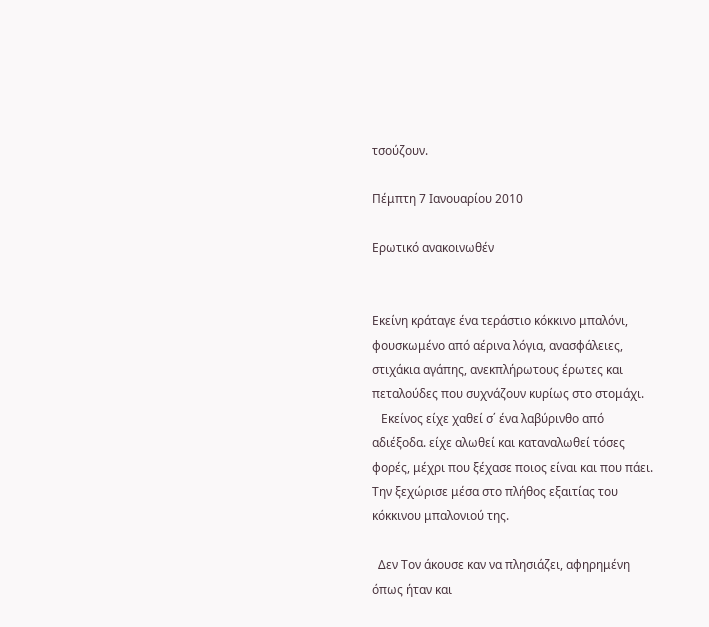τσούζουν.

Πέμπτη 7 Ιανουαρίου 2010

Ερωτικό ανακοινωθέν


Εκείνη κράταγε ένα τεράστιο κόκκινο μπαλόνι, φουσκωμένο από αέρινα λόγια, ανασφάλειες, στιχάκια αγάπης, ανεκπλήρωτους έρωτες και πεταλούδες που συχνάζουν κυρίως στο στομάχι.
   Εκείνος είχε χαθεί σ΄ ένα λαβύρινθο από αδιέξοδα. είχε αλωθεί και καταναλωθεί τόσες φορές, μέχρι που ξέχασε ποιος είναι και που πάει.
Την ξεχώρισε μέσα στο πλήθος εξαιτίας του κόκκινου μπαλονιού της.

  Δεν Τον άκουσε καν να πλησιάζει, αφηρημένη όπως ήταν και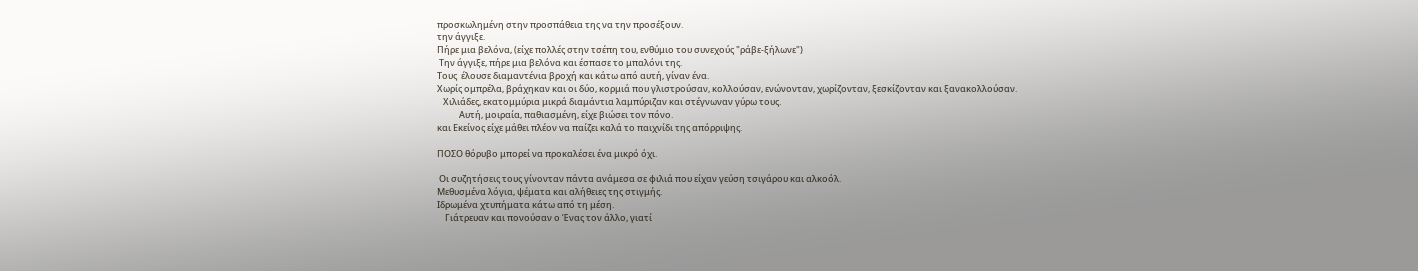προσκωλημένη στην προσπάθεια της να την προσέξουν.
την άγγιξε.
Πήρε μια βελόνα, (είχε πολλές στην τσέπη του, ενθύμιο του συνεχούς "ράβε-ξήλωνε")
 Την άγγιξε, πήρε μια βελόνα και έσπασε το μπαλόνι της.
Τους  έλουσε διαμαντένια βροχή και κάτω από αυτή, γίναν ένα.
Χωρίς ομπρέλα, βράχηκαν και οι δύο, κορμιά που γλιστρούσαν, κολλούσαν, ενώνονταν, χωρίζονταν, ξεσκίζονταν και ξανακολλούσαν.
   Χιλιάδες, εκατομμύρια μικρά διαμάντια λαμπύριζαν και στέγνωναν γύρω τους.
           Αυτή, μοιραία, παθιασμένη, είχε βιώσει τον πόνο.
και Εκείνος είχε μάθει πλέον να παίζει καλά το παιχνίδι της απόρριψης.

ΠΟΣΟ θόρυβο μπορεί να προκαλέσει ένα μικρό όχι.

 Οι συζητήσεις τους γίνονταν πάντα ανάμεσα σε φιλιά που είχαν γεύση τσιγάρου και αλκοόλ.
Μεθυσμένα λόγια, ψέματα και αλήθειες της στιγμής.
Ιδρωμένα χτυπήματα κάτω από τη μέση.
    Γιάτρευαν και πονούσαν ο Ένας τον άλλο, γιατί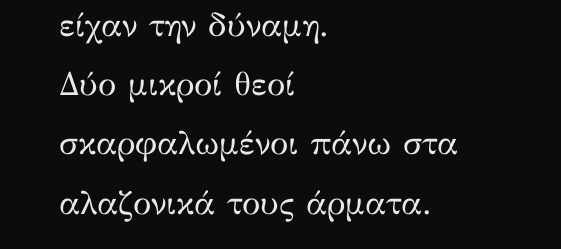είχαν την δύναμη.
Δύο μικροί θεοί σκαρφαλωμένοι πάνω στα αλαζονικά τους άρματα.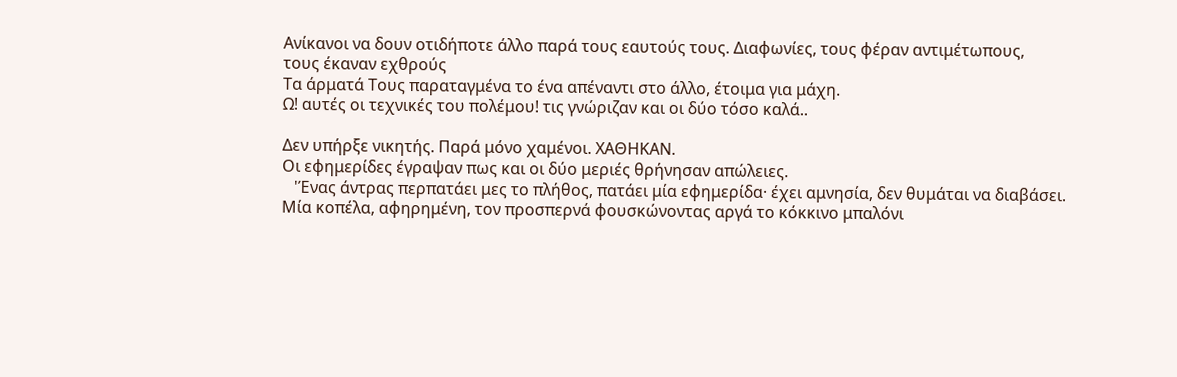Ανίκανοι να δουν οτιδήποτε άλλο παρά τους εαυτούς τους. Διαφωνίες, τους φέραν αντιμέτωπους,
τους έκαναν εχθρούς
Τα άρματά Τους παραταγμένα το ένα απέναντι στο άλλο, έτοιμα για μάχη.
Ω! αυτές οι τεχνικές του πολέμου! τις γνώριζαν και οι δύο τόσο καλά..

Δεν υπήρξε νικητής. Παρά μόνο χαμένοι. ΧΑΘΗΚΑΝ.
Οι εφημερίδες έγραψαν πως και οι δύο μεριές θρήνησαν απώλειες.
   'Ένας άντρας περπατάει μες το πλήθος, πατάει μία εφημερίδα· έχει αμνησία, δεν θυμάται να διαβάσει.
Μία κοπέλα, αφηρημένη, τον προσπερνά φουσκώνοντας αργά το κόκκινο μπαλόνι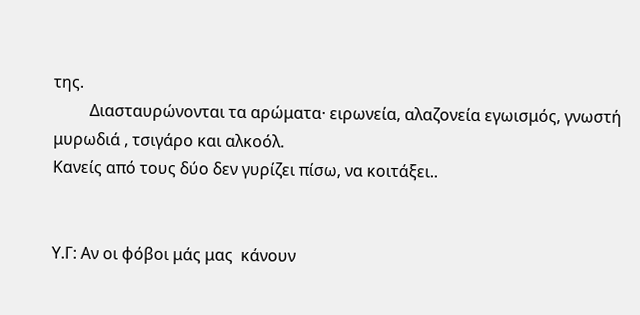της.
         Διασταυρώνονται τα αρώματα· ειρωνεία, αλαζονεία εγωισμός, γνωστή μυρωδιά , τσιγάρο και αλκοόλ.
Κανείς από τους δύο δεν γυρίζει πίσω, να κοιτάξει..


Υ.Γ: Αν οι φόβοι μάς μας  κάνουν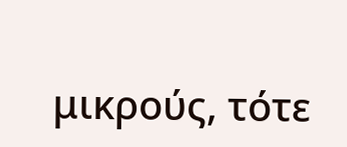μικρούς, τότε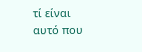τί είναι αυτό που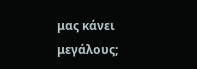μας κάνει μεγάλους;